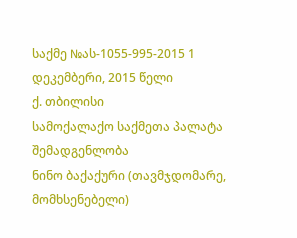საქმე №ას-1055-995-2015 1 დეკემბერი, 2015 წელი
ქ. თბილისი
სამოქალაქო საქმეთა პალატა
შემადგენლობა
ნინო ბაქაქური (თავმჯდომარე, მომხსენებელი)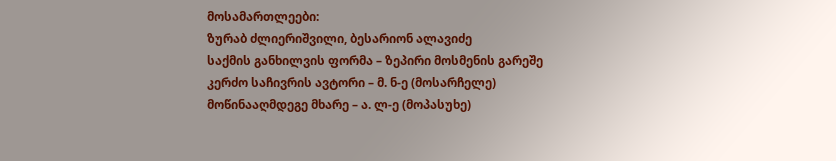მოსამართლეები:
ზურაბ ძლიერიშვილი, ბესარიონ ალავიძე
საქმის განხილვის ფორმა – ზეპირი მოსმენის გარეშე
კერძო საჩივრის ავტორი – მ. ნ-ე (მოსარჩელე)
მოწინააღმდეგე მხარე – ა. ლ-ე (მოპასუხე)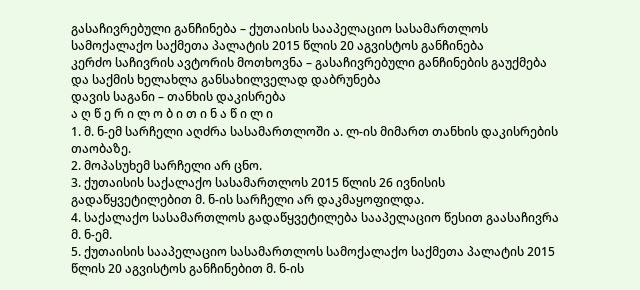გასაჩივრებული განჩინება – ქუთაისის სააპელაციო სასამართლოს სამოქალაქო საქმეთა პალატის 2015 წლის 20 აგვისტოს განჩინება
კერძო საჩივრის ავტორის მოთხოვნა – გასაჩივრებული განჩინების გაუქმება და საქმის ხელახლა განსახილველად დაბრუნება
დავის საგანი – თანხის დაკისრება
ა ღ წ ე რ ი ლ ო ბ ი თ ი ნ ა წ ი ლ ი
1. მ. ნ-ემ სარჩელი აღძრა სასამართლოში ა. ლ-ის მიმართ თანხის დაკისრების თაობაზე.
2. მოპასუხემ სარჩელი არ ცნო.
3. ქუთაისის საქალაქო სასამართლოს 2015 წლის 26 ივნისის გადაწყვეტილებით მ. ნ-ის სარჩელი არ დაკმაყოფილდა.
4. საქალაქო სასამართლოს გადაწყვეტილება სააპელაციო წესით გაასაჩივრა მ. ნ-ემ.
5. ქუთაისის სააპელაციო სასამართლოს სამოქალაქო საქმეთა პალატის 2015 წლის 20 აგვისტოს განჩინებით მ. ნ-ის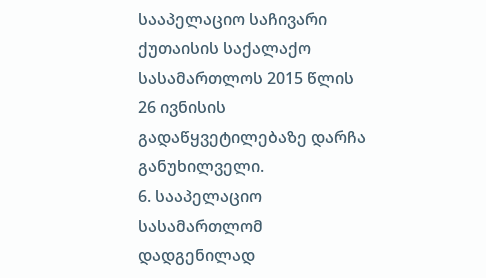სააპელაციო საჩივარი ქუთაისის საქალაქო სასამართლოს 2015 წლის 26 ივნისის გადაწყვეტილებაზე დარჩა განუხილველი.
6. სააპელაციო სასამართლომ დადგენილად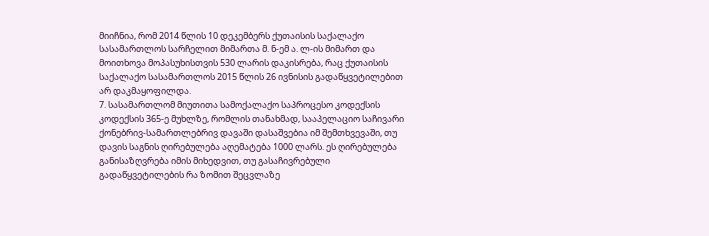მიიჩნია, რომ 2014 წლის 10 დეკემბერს ქუთაისის საქალაქო სასამართლოს სარჩელით მიმართა მ. ნ-ემ ა. ლ-ის მიმართ და მოითხოვა მოპასუხისთვის 530 ლარის დაკისრება, რაც ქუთაისის საქალაქო სასამართლოს 2015 წლის 26 ივნისის გადაწყვეტილებით არ დაკმაყოფილდა.
7. სასამართლომ მიუთითა სამოქალაქო საპროცესო კოდექსის კოდექსის 365-ე მუხლზე, რომლის თანახმად, სააპელაციო საჩივარი ქონებრივ-სამართლებრივ დავაში დასაშვებია იმ შემთხვევაში, თუ დავის საგნის ღირებულება აღემატება 1000 ლარს. ეს ღირებულება განისაზღვრება იმის მიხედვით, თუ გასაჩივრებული გადაწყვეტილების რა ზომით შეცვლაზე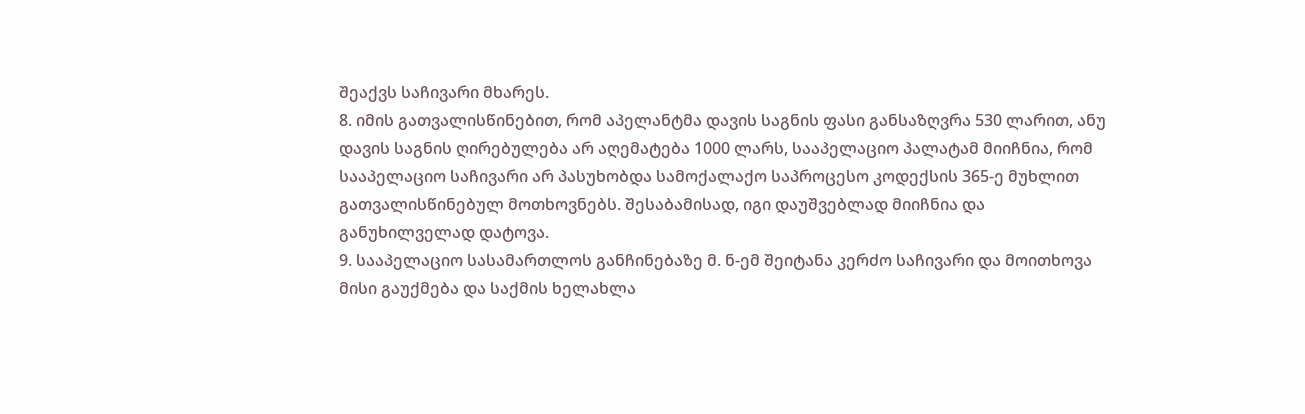შეაქვს საჩივარი მხარეს.
8. იმის გათვალისწინებით, რომ აპელანტმა დავის საგნის ფასი განსაზღვრა 530 ლარით, ანუ დავის საგნის ღირებულება არ აღემატება 1000 ლარს, სააპელაციო პალატამ მიიჩნია, რომ სააპელაციო საჩივარი არ პასუხობდა სამოქალაქო საპროცესო კოდექსის 365-ე მუხლით გათვალისწინებულ მოთხოვნებს. შესაბამისად, იგი დაუშვებლად მიიჩნია და განუხილველად დატოვა.
9. სააპელაციო სასამართლოს განჩინებაზე მ. ნ-ემ შეიტანა კერძო საჩივარი და მოითხოვა მისი გაუქმება და საქმის ხელახლა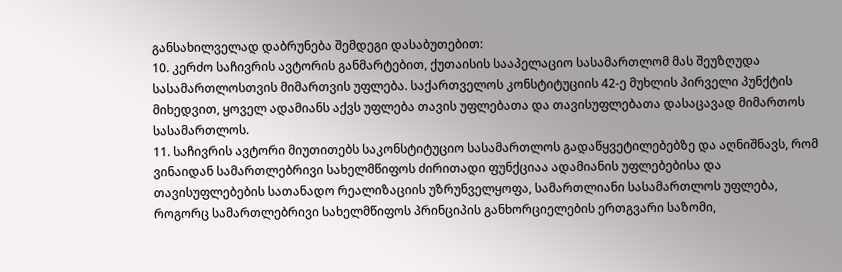განსახილველად დაბრუნება შემდეგი დასაბუთებით:
10. კერძო საჩივრის ავტორის განმარტებით, ქუთაისის სააპელაციო სასამართლომ მას შეუზღუდა სასამართლოსთვის მიმართვის უფლება. საქართველოს კონსტიტუციის 42-ე მუხლის პირველი პუნქტის მიხედვით, ყოველ ადამიანს აქვს უფლება თავის უფლებათა და თავისუფლებათა დასაცავად მიმართოს სასამართლოს.
11. საჩივრის ავტორი მიუთითებს საკონსტიტუციო სასამართლოს გადაწყვეტილებებზე და აღნიშნავს, რომ ვინაიდან სამართლებრივი სახელმწიფოს ძირითადი ფუნქციაა ადამიანის უფლებებისა და თავისუფლებების სათანადო რეალიზაციის უზრუნველყოფა, სამართლიანი სასამართლოს უფლება, როგორც სამართლებრივი სახელმწიფოს პრინციპის განხორციელების ერთგვარი საზომი,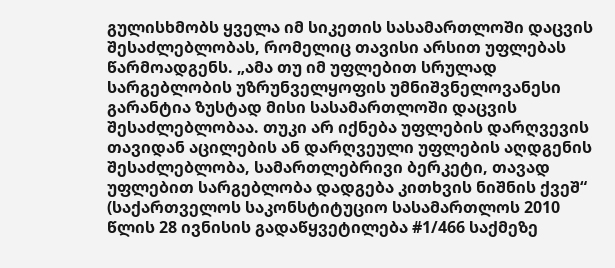გულისხმობს ყველა იმ სიკეთის სასამართლოში დაცვის შესაძლებლობას, რომელიც თავისი არსით უფლებას წარმოადგენს. „ამა თუ იმ უფლებით სრულად სარგებლობის უზრუნველყოფის უმნიშვნელოვანესი გარანტია ზუსტად მისი სასამართლოში დაცვის შესაძლებლობაა. თუკი არ იქნება უფლების დარღვევის თავიდან აცილების ან დარღვეული უფლების აღდგენის შესაძლებლობა, სამართლებრივი ბერკეტი, თავად უფლებით სარგებლობა დადგება კითხვის ნიშნის ქვეშ“ (საქართველოს საკონსტიტუციო სასამართლოს 2010 წლის 28 ივნისის გადაწყვეტილება #1/466 საქმეზე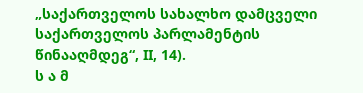„საქართველოს სახალხო დამცველი საქართველოს პარლამენტის წინააღმდეგ“, II, 14).
ს ა მ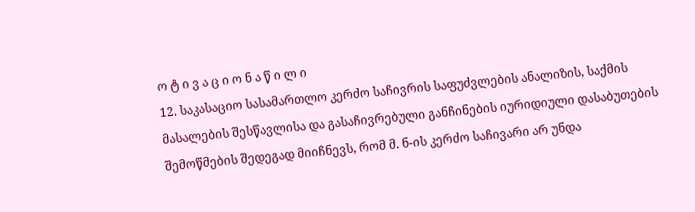ო ტ ი ვ ა ც ი ო ნ ა წ ი ლ ი
12. საკასაციო სასამართლო კერძო საჩივრის საფუძვლების ანალიზის, საქმის მასალების შესწავლისა და გასაჩივრებული განჩინების იურიდიული დასაბუთების შემოწმების შედეგად მიიჩნევს, რომ მ. ნ-ის კერძო საჩივარი არ უნდა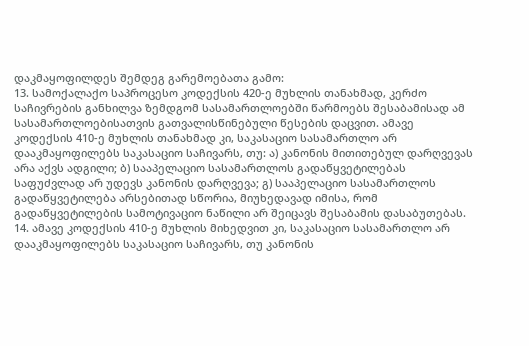დაკმაყოფილდეს შემდეგ გარემოებათა გამო:
13. სამოქალაქო საპროცესო კოდექსის 420-ე მუხლის თანახმად, კერძო საჩივრების განხილვა ზემდგომ სასამართლოებში წარმოებს შესაბამისად ამ სასამართლოებისათვის გათვალისწინებული წესების დაცვით. ამავე კოდექსის 410-ე მუხლის თანახმად კი, საკასაციო სასამართლო არ დააკმაყოფილებს საკასაციო საჩივარს, თუ: ა) კანონის მითითებულ დარღვევას არა აქვს ადგილი; ბ) სააპელაციო სასამართლოს გადაწყვეტილებას საფუძვლად არ უდევს კანონის დარღვევა; გ) სააპელაციო სასამართლოს გადაწყვეტილება არსებითად სწორია, მიუხედავად იმისა, რომ გადაწყვეტილების სამოტივაციო ნაწილი არ შეიცავს შესაბამის დასაბუთებას.
14. ამავე კოდექსის 410-ე მუხლის მიხედვით კი, საკასაციო სასამართლო არ დააკმაყოფილებს საკასაციო საჩივარს, თუ კანონის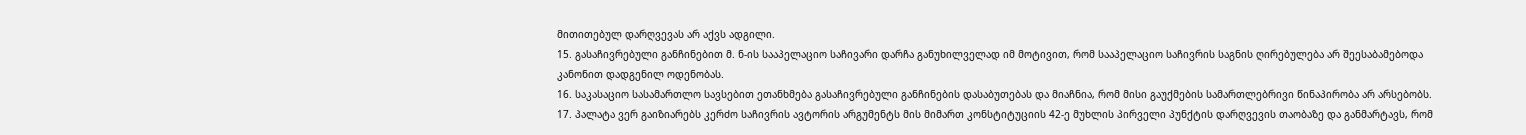მითითებულ დარღვევას არ აქვს ადგილი.
15. გასაჩივრებული განჩინებით მ. ნ-ის სააპელაციო საჩივარი დარჩა განუხილველად იმ მოტივით, რომ სააპელაციო საჩივრის საგნის ღირებულება არ შეესაბამებოდა კანონით დადგენილ ოდენობას.
16. საკასაციო სასამართლო სავსებით ეთანხმება გასაჩივრებული განჩინების დასაბუთებას და მიაჩნია, რომ მისი გაუქმების სამართლებრივი წინაპირობა არ არსებობს.
17. პალატა ვერ გაიზიარებს კერძო საჩივრის ავტორის არგუმენტს მის მიმართ კონსტიტუციის 42-ე მუხლის პირველი პუნქტის დარღვევის თაობაზე და განმარტავს, რომ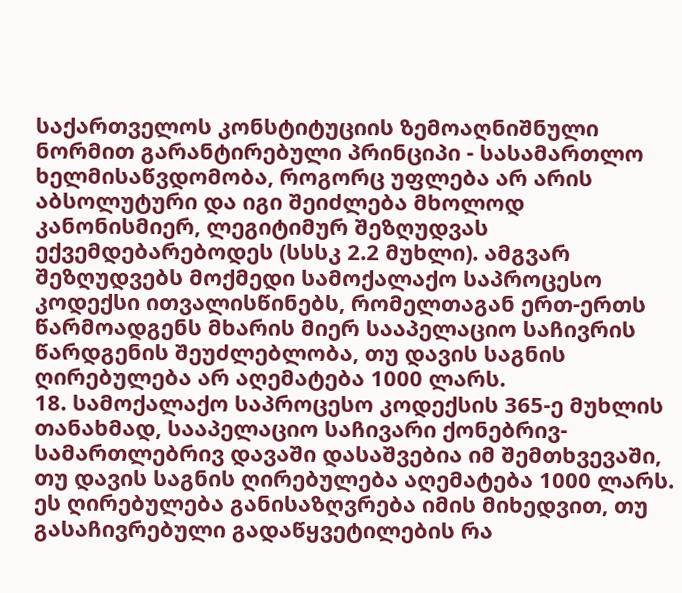საქართველოს კონსტიტუციის ზემოაღნიშნული ნორმით გარანტირებული პრინციპი - სასამართლო ხელმისაწვდომობა, როგორც უფლება არ არის აბსოლუტური და იგი შეიძლება მხოლოდ კანონისმიერ, ლეგიტიმურ შეზღუდვას ექვემდებარებოდეს (სსსკ 2.2 მუხლი). ამგვარ შეზღუდვებს მოქმედი სამოქალაქო საპროცესო კოდექსი ითვალისწინებს, რომელთაგან ერთ-ერთს წარმოადგენს მხარის მიერ სააპელაციო საჩივრის წარდგენის შეუძლებლობა, თუ დავის საგნის ღირებულება არ აღემატება 1000 ლარს.
18. სამოქალაქო საპროცესო კოდექსის 365-ე მუხლის თანახმად, სააპელაციო საჩივარი ქონებრივ-სამართლებრივ დავაში დასაშვებია იმ შემთხვევაში, თუ დავის საგნის ღირებულება აღემატება 1000 ლარს. ეს ღირებულება განისაზღვრება იმის მიხედვით, თუ გასაჩივრებული გადაწყვეტილების რა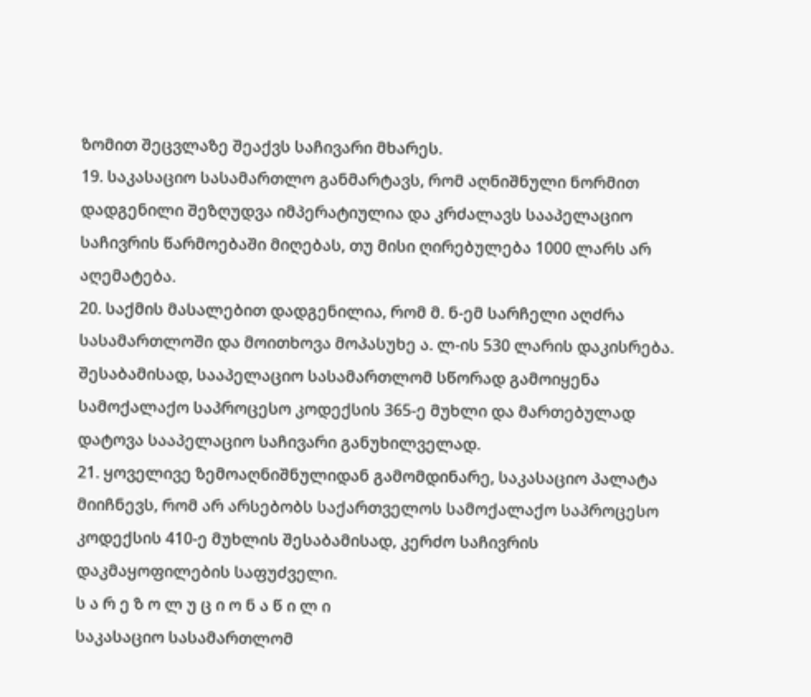ზომით შეცვლაზე შეაქვს საჩივარი მხარეს.
19. საკასაციო სასამართლო განმარტავს, რომ აღნიშნული ნორმით დადგენილი შეზღუდვა იმპერატიულია და კრძალავს სააპელაციო საჩივრის წარმოებაში მიღებას, თუ მისი ღირებულება 1000 ლარს არ აღემატება.
20. საქმის მასალებით დადგენილია, რომ მ. ნ-ემ სარჩელი აღძრა სასამართლოში და მოითხოვა მოპასუხე ა. ლ-ის 530 ლარის დაკისრება. შესაბამისად, სააპელაციო სასამართლომ სწორად გამოიყენა სამოქალაქო საპროცესო კოდექსის 365-ე მუხლი და მართებულად დატოვა სააპელაციო საჩივარი განუხილველად.
21. ყოველივე ზემოაღნიშნულიდან გამომდინარე, საკასაციო პალატა მიიჩნევს, რომ არ არსებობს საქართველოს სამოქალაქო საპროცესო კოდექსის 410-ე მუხლის შესაბამისად, კერძო საჩივრის დაკმაყოფილების საფუძველი.
ს ა რ ე ზ ო ლ უ ც ი ო ნ ა წ ი ლ ი
საკასაციო სასამართლომ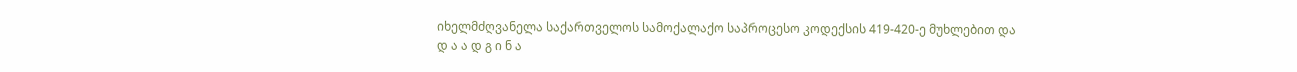იხელმძღვანელა საქართველოს სამოქალაქო საპროცესო კოდექსის 419-420-ე მუხლებით და
დ ა ა დ გ ი ნ ა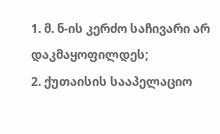1. მ. ნ-ის კერძო საჩივარი არ დაკმაყოფილდეს;
2. ქუთაისის სააპელაციო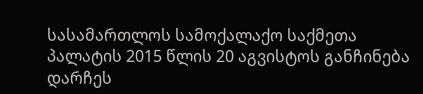სასამართლოს სამოქალაქო საქმეთა პალატის 2015 წლის 20 აგვისტოს განჩინება დარჩეს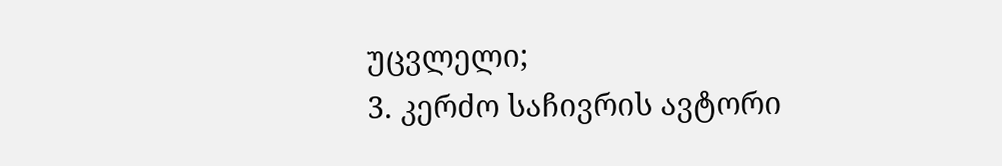უცვლელი;
3. კერძო საჩივრის ავტორი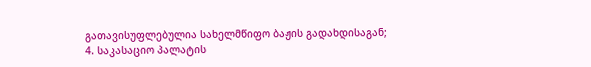გათავისუფლებულია სახელმწიფო ბაჟის გადახდისაგან;
4. საკასაციო პალატის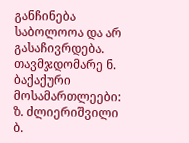განჩინება საბოლოოა და არ გასაჩივრდება.
თავმჯდომარე ნ. ბაქაქური
მოსამართლეები: ზ. ძლიერიშვილი
ბ.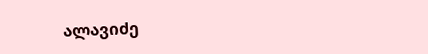ალავიძე